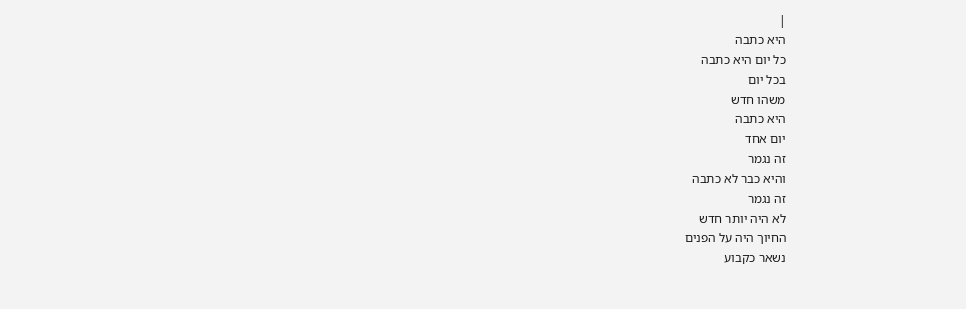|
היא כתבה
כל יום היא כתבה
בכל יום
משהו חדש
היא כתבה
יום אחד
זה נגמר
והיא כבר לא כתבה
זה נגמר
לא היה יותר חדש
החיוך היה על הפנים
נשאר כקבוע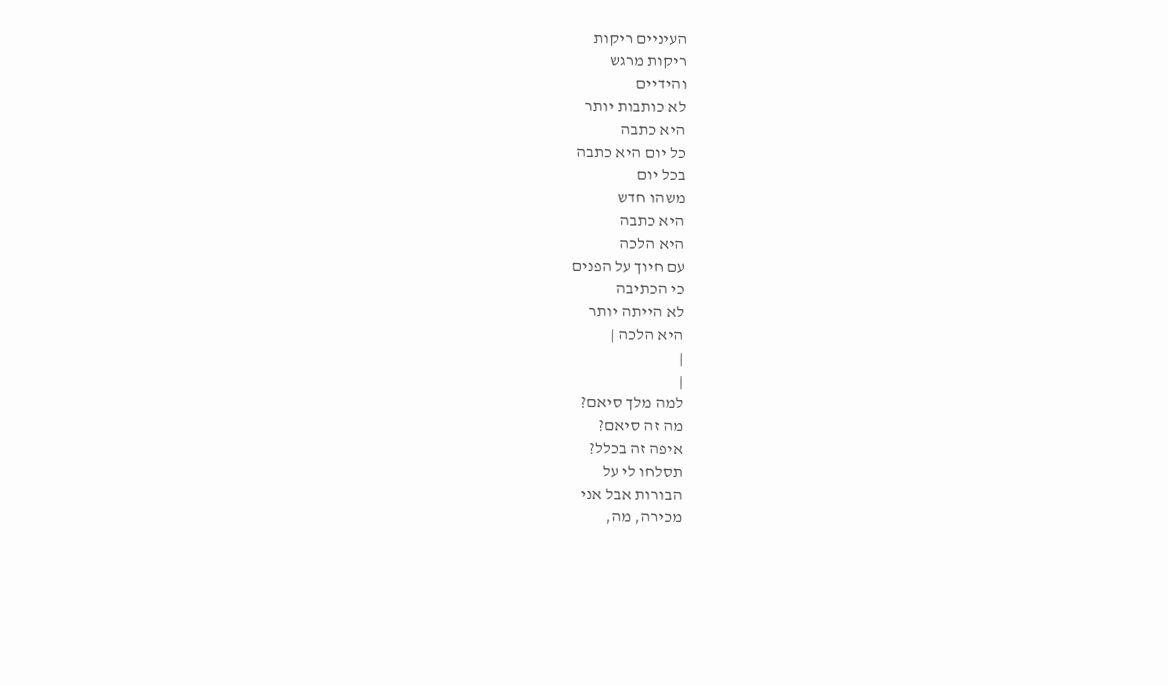העיניים ריקות
ריקות מרגש
והידיים
לא כותבות יותר
היא כתבה
כל יום היא כתבה
בכל יום
משהו חדש
היא כתבה
היא הלכה
עם חיוך על הפנים
כי הכתיבה
לא הייתה יותר
היא הלכה |
|
|
למה מלך סיאם?
מה זה סיאם?
איפה זה בכלל?
תסלחו לי על
הבורות אבל אני
מכירה, מה,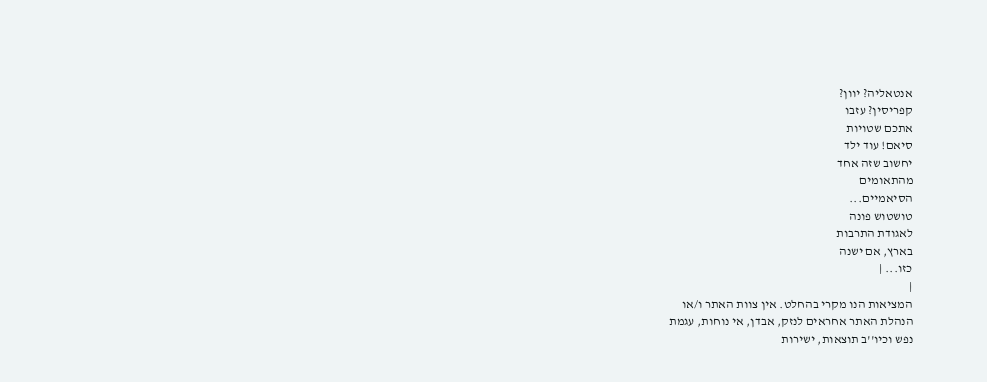אנטאליה? יוון?
קפריסין? עזבו
אתכם שטויות
סיאם! עוד ילד
יחשוב שזה אחד
מהתאומים
הסיאמיים...
טושטוש פונה
לאגודת התרבות
בארץ, אם ישנה
כזו... |
|
המציאות הנו מקרי בהחלט. אין צוות האתר ו/או
הנהלת האתר אחראים לנזק, אבדן, אי נוחות, עגמת
נפש וכיו''ב תוצאות, ישירות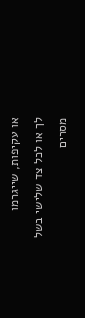או עקיפות, שייגרמו
לך או לכל צד שלישי בשל מסרים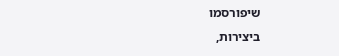שיפורסמו
ביצירות,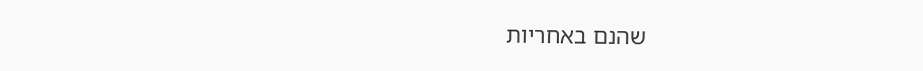שהנם באחריות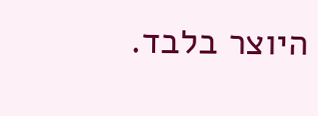היוצר בלבד.